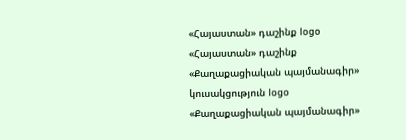«Հայաստան» դաշինք logo
«Հայաստան» դաշինք
«Քաղաքացիական պայմանագիր» կուսակցություն logo
«Քաղաքացիական պայմանագիր»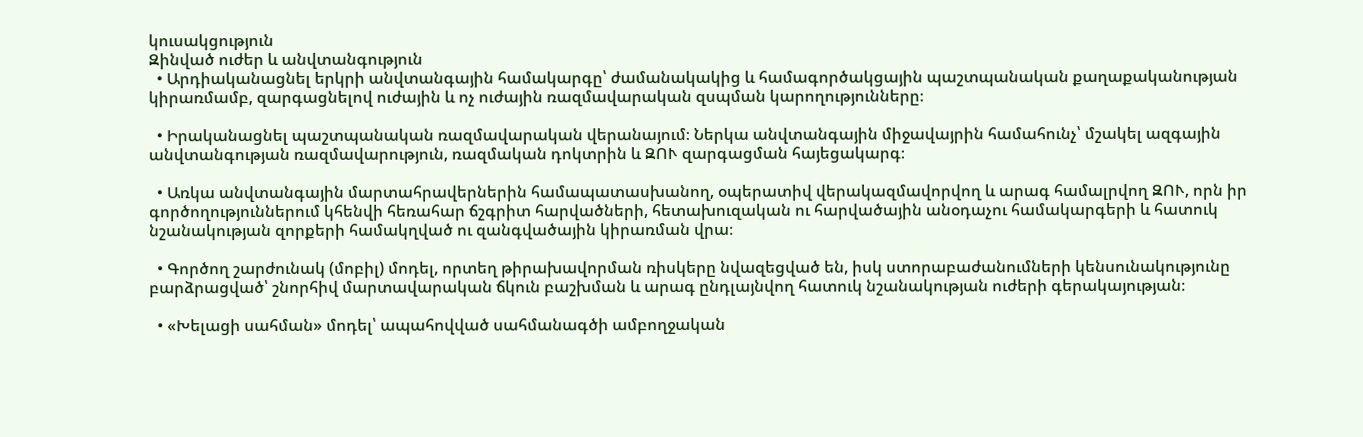կուսակցություն
Զինված ուժեր և անվտանգություն
  • Արդիականացնել երկրի անվտանգային համակարգը՝ ժամանակակից և համագործակցային պաշտպանական քաղաքականության կիրառմամբ, զարգացնելով ուժային և ոչ ուժային ռազմավարական զսպման կարողությունները։

  • Իրականացնել պաշտպանական ռազմավարական վերանայում։ Ներկա անվտանգային միջավայրին համահունչ՝ մշակել ազգային անվտանգության ռազմավարություն, ռազմական դոկտրին և ԶՈՒ զարգացման հայեցակարգ։

  • Առկա անվտանգային մարտահրավերներին համապատասխանող, օպերատիվ վերակազմավորվող և արագ համալրվող ԶՈՒ, որն իր գործողություններում կհենվի հեռահար ճշգրիտ հարվածների, հետախուզական ու հարվածային անօդաչու համակարգերի և հատուկ նշանակության զորքերի համակղված ու զանգվածային կիրառման վրա։

  • Գործող շարժունակ (մոբիլ) մոդել, որտեղ թիրախավորման ռիսկերը նվազեցված են, իսկ ստորաբաժանումների կենսունակությունը բարձրացված՝ շնորհիվ մարտավարական ճկուն բաշխման և արագ ընդլայնվող հատուկ նշանակության ուժերի գերակայության։

  • «Խելացի սահման» մոդել՝ ապահովված սահմանագծի ամբողջական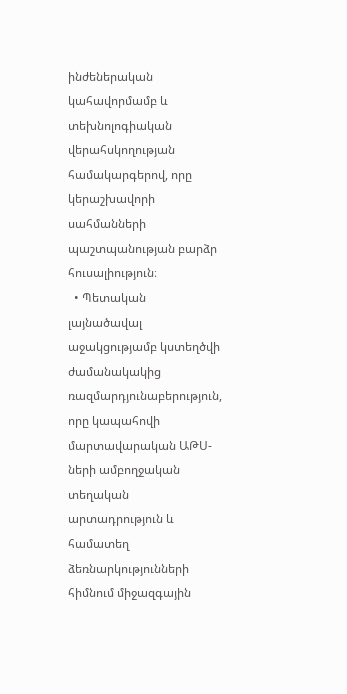ինժեներական կահավորմամբ և տեխնոլոգիական վերահսկողության համակարգերով, որը կերաշխավորի սահմանների պաշտպանության բարձր հուսալիություն։
  • Պետական լայնածավալ աջակցությամբ կստեղծվի ժամանակակից ռազմարդյունաբերություն, որը կապահովի մարտավարական ԱԹՍ-ների ամբողջական տեղական արտադրություն և համատեղ ձեռնարկությունների հիմնում միջազգային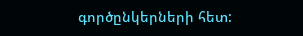գործընկերների հետ: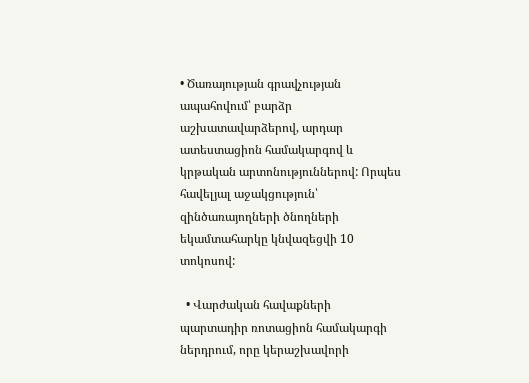• Ծառայության գրավչության ապահովում՝ բարձր աշխատավարձերով, արդար ատեստացիոն համակարգով և կրթական արտոնություններով: Որպես հավելյալ աջակցություն՝ զինծառայողների ծնողների եկամտահարկը կնվազեցվի 10 տոկոսով:

  • Վարժական հավաքների պարտադիր ռոտացիոն համակարգի ներդրում, որը կերաշխավորի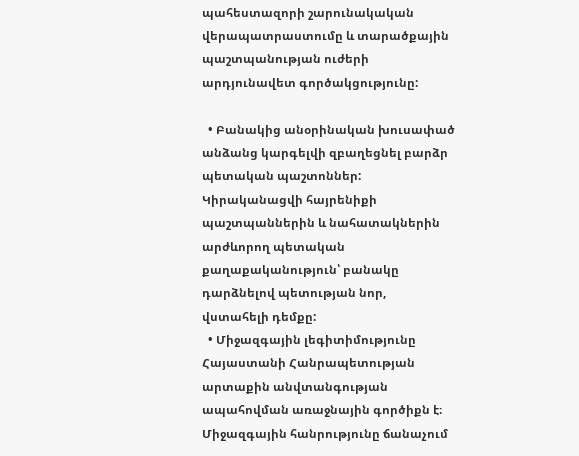պահեստազորի շարունակական վերապատրաստումը և տարածքային պաշտպանության ուժերի արդյունավետ գործակցությունը:

  • Բանակից անօրինական խուսափած անձանց կարգելվի զբաղեցնել բարձր պետական պաշտոններ: Կիրականացվի հայրենիքի պաշտպաններին և նահատակներին արժևորող պետական քաղաքականություն՝ բանակը դարձնելով պետության նոր, վստահելի դեմքը:
  • Միջազգային լեգիտիմությունը Հայաստանի Հանրապետության արտաքին անվտանգության ապահովման առաջնային գործիքն է։ Միջազգային հանրությունը ճանաչում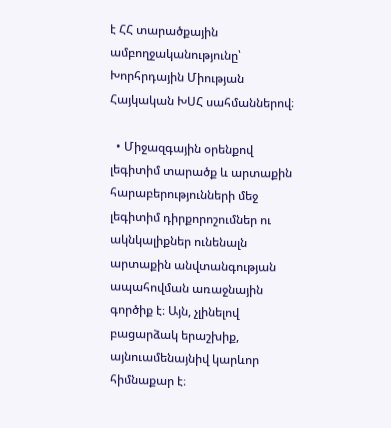է ՀՀ տարածքային ամբողջականությունը՝ Խորհրդային Միության Հայկական ԽՍՀ սահմաններով։

  • Միջազգային օրենքով լեգիտիմ տարածք և արտաքին հարաբերությունների մեջ լեգիտիմ դիրքորոշումներ ու ակնկալիքներ ունենալն արտաքին անվտանգության ապահովման առաջնային գործիք է։ Այն, չլինելով բացարձակ երաշխիք, այնուամենայնիվ կարևոր հիմնաքար է։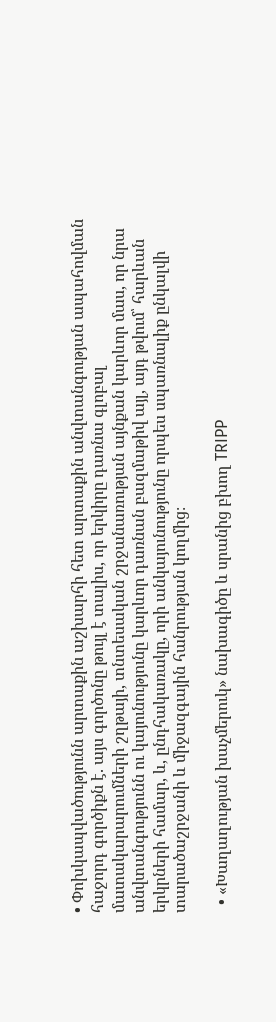• Փոխկապվածությունն արտաքին աշխարհի հետ արտաքին անվտանգության ապահովման հաջորդ գործիքն է. այս գործոնը թույլ է տալիս, որ երկիրը դառնա գլոբալ մատակարարումների շղթայի, տնտեսական շրջանառության այնքան կարևոր մաս, որ նրա անվտանգությունն ու կայունությունը կարևոր դառնան բազմաթիվ այլ, այդ թվում՝ հարևան երկրների համար, և, ընդհակառակը, որի անկայունությունը որպես սպառնալիք ընկալվի տարածաշրջանի և միջազգային հանրության կողմից։

  • «Խաղաղության խաչմերուկ» նախագիծը և սրանից բխող TRIPP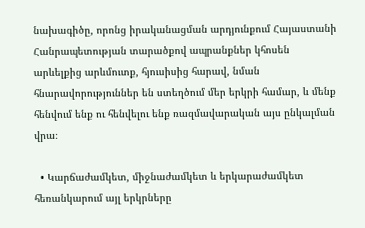նախագիծը, որոնց իրականացման արդյունքում Հայաստանի Հանրապետության տարածքով ապրանքներ կհոսեն արևելքից արևմուտք, հյուսիսից հարավ, նման հնարավորություններ են ստեղծում մեր երկրի համար, և մենք հենվում ենք ու հենվելու ենք ռազմավարական այս ընկալման վրա։

  • Կարճաժամկետ, միջնաժամկետ և երկարաժամկետ հեռանկարում այլ երկրները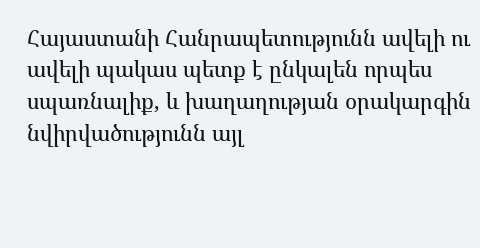Հայաստանի Հանրապետությունն ավելի ու ավելի պակաս պետք է ընկալեն որպես սպառնալիք, և խաղաղության օրակարգին նվիրվածությունն այլ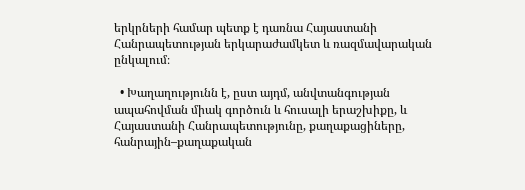երկրների համար պետք է դառնա Հայաստանի Հանրապետության երկարաժամկետ և ռազմավարական ընկալում։

  • Խաղաղությունն է, ըստ այդմ, անվտանգության ապահովման միակ գործուն և հուսալի երաշխիքը, և Հայաստանի Հանրապետությունը, քաղաքացիները, հանրային–քաղաքական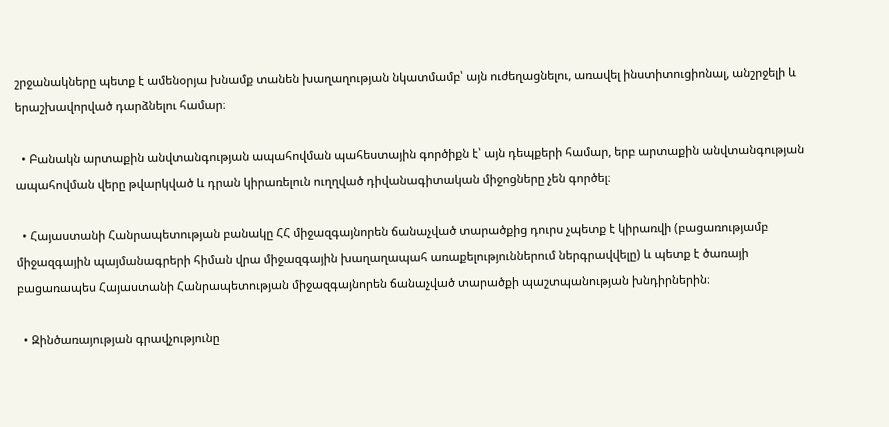շրջանակները պետք է ամենօրյա խնամք տանեն խաղաղության նկատմամբ՝ այն ուժեղացնելու, առավել ինստիտուցիոնալ, անշրջելի և երաշխավորված դարձնելու համար։

  • Բանակն արտաքին անվտանգության ապահովման պահեստային գործիքն է՝ այն դեպքերի համար, երբ արտաքին անվտանգության ապահովման վերը թվարկված և դրան կիրառելուն ուղղված դիվանագիտական միջոցները չեն գործել։

  • Հայաստանի Հանրապետության բանակը ՀՀ միջազգայնորեն ճանաչված տարածքից դուրս չպետք է կիրառվի (բացառությամբ միջազգային պայմանագրերի հիման վրա միջազգային խաղաղապահ առաքելություններում ներգրավվելը) և պետք է ծառայի բացառապես Հայաստանի Հանրապետության միջազգայնորեն ճանաչված տարածքի պաշտպանության խնդիրներին։

  • Զինծառայության գրավչությունը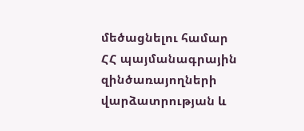մեծացնելու համար ՀՀ պայմանագրային զինծառայողների վարձատրության և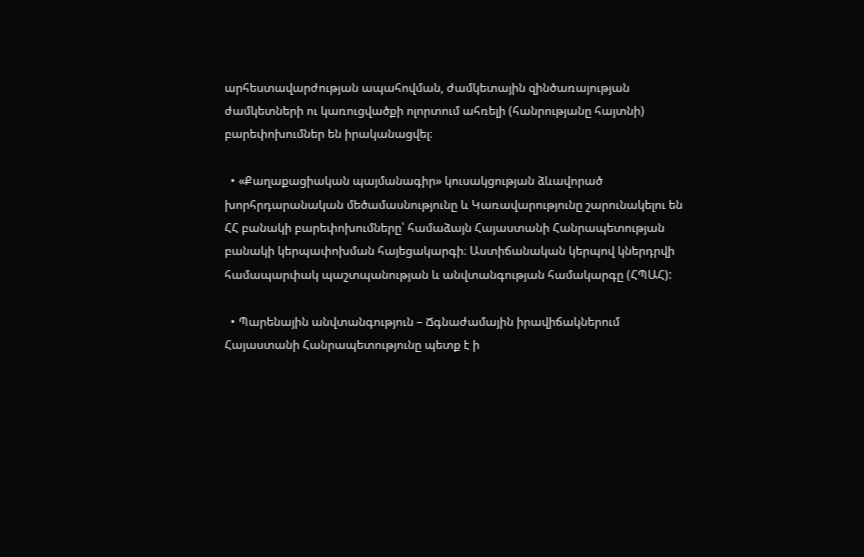արհեստավարժության ապահովման, ժամկետային զինծառայության ժամկետների ու կառուցվածքի ոլորտում ահռելի (հանրությանը հայտնի) բարեփոխումներ են իրականացվել։

  • «Քաղաքացիական պայմանագիր» կուսակցության ձևավորած խորհրդարանական մեծամասնությունը և Կառավարությունը շարունակելու են  ՀՀ բանակի բարեփոխումները՝ համաձայն Հայաստանի Հանրապետության բանակի կերպափոխման հայեցակարգի։ Աստիճանական կերպով կներդրվի համապարփակ պաշտպանության և անվտանգության համակարգը (ՀՊԱՀ):

  • Պարենային անվտանգություն – Ճգնաժամային իրավիճակներում Հայաստանի Հանրապետությունը պետք է ի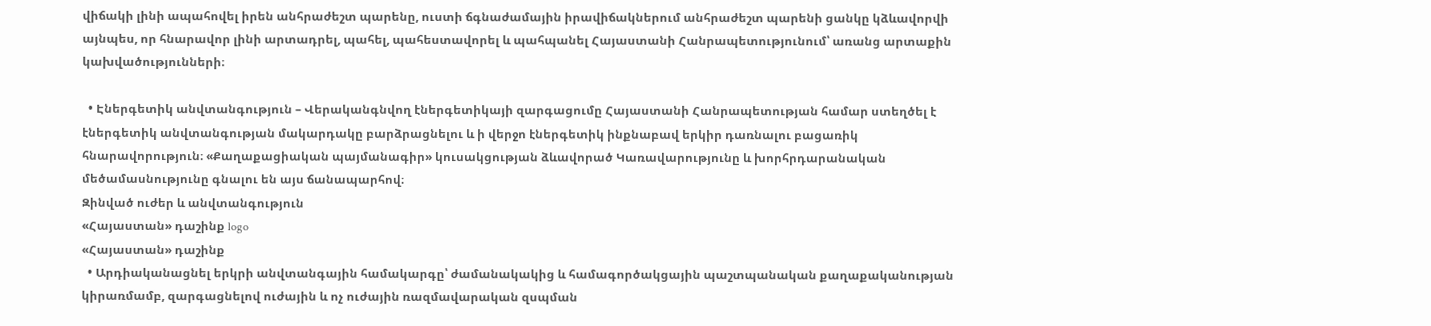վիճակի լինի ապահովել իրեն անհրաժեշտ պարենը, ուստի ճգնաժամային իրավիճակներում անհրաժեշտ պարենի ցանկը կձևավորվի այնպես, որ հնարավոր լինի արտադրել, պահել, պահեստավորել և պահպանել Հայաստանի Հանրապետությունում՝ առանց արտաքին կախվածությունների։

  • Էներգետիկ անվտանգություն – Վերականգնվող էներգետիկայի զարգացումը Հայաստանի Հանրապետության համար ստեղծել է էներգետիկ անվտանգության մակարդակը բարձրացնելու և ի վերջո էներգետիկ ինքնաբավ երկիր դառնալու բացառիկ հնարավորություն։ «Քաղաքացիական պայմանագիր» կուսակցության ձևավորած Կառավարությունը և խորհրդարանական մեծամասնությունը գնալու են այս ճանապարհով։
Զինված ուժեր և անվտանգություն
«Հայաստան» դաշինք logo
«Հայաստան» դաշինք
  • Արդիականացնել երկրի անվտանգային համակարգը՝ ժամանակակից և համագործակցային պաշտպանական քաղաքականության կիրառմամբ, զարգացնելով ուժային և ոչ ուժային ռազմավարական զսպման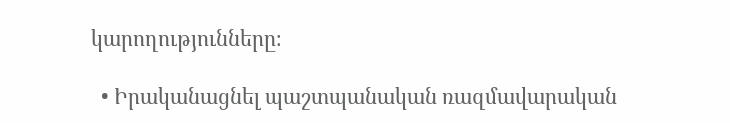կարողությունները։

  • Իրականացնել պաշտպանական ռազմավարական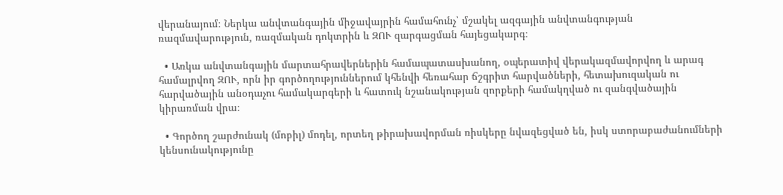վերանայում։ Ներկա անվտանգային միջավայրին համահունչ՝ մշակել ազգային անվտանգության ռազմավարություն, ռազմական դոկտրին և ԶՈՒ զարգացման հայեցակարգ։

  • Առկա անվտանգային մարտահրավերներին համապատասխանող, օպերատիվ վերակազմավորվող և արագ համալրվող ԶՈՒ, որն իր գործողություններում կհենվի հեռահար ճշգրիտ հարվածների, հետախուզական ու հարվածային անօդաչու համակարգերի և հատուկ նշանակության զորքերի համակղված ու զանգվածային կիրառման վրա։

  • Գործող շարժունակ (մոբիլ) մոդել, որտեղ թիրախավորման ռիսկերը նվազեցված են, իսկ ստորաբաժանումների կենսունակությունը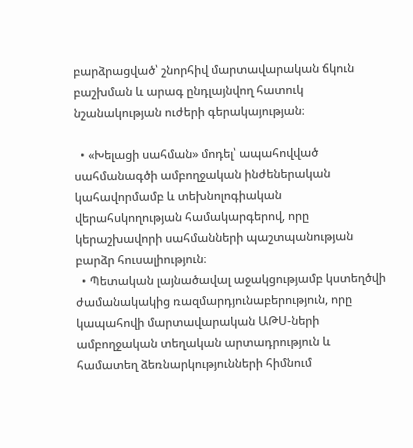բարձրացված՝ շնորհիվ մարտավարական ճկուն բաշխման և արագ ընդլայնվող հատուկ նշանակության ուժերի գերակայության։

  • «Խելացի սահման» մոդել՝ ապահովված սահմանագծի ամբողջական ինժեներական կահավորմամբ և տեխնոլոգիական վերահսկողության համակարգերով, որը կերաշխավորի սահմանների պաշտպանության բարձր հուսալիություն։
  • Պետական լայնածավալ աջակցությամբ կստեղծվի ժամանակակից ռազմարդյունաբերություն, որը կապահովի մարտավարական ԱԹՍ-ների ամբողջական տեղական արտադրություն և համատեղ ձեռնարկությունների հիմնում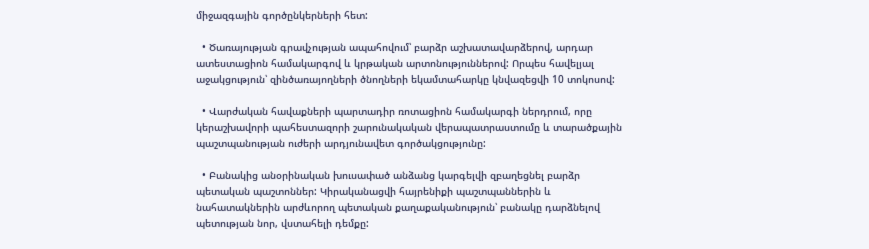միջազգային գործընկերների հետ:

  • Ծառայության գրավչության ապահովում՝ բարձր աշխատավարձերով, արդար ատեստացիոն համակարգով և կրթական արտոնություններով: Որպես հավելյալ աջակցություն՝ զինծառայողների ծնողների եկամտահարկը կնվազեցվի 10 տոկոսով:

  • Վարժական հավաքների պարտադիր ռոտացիոն համակարգի ներդրում, որը կերաշխավորի պահեստազորի շարունակական վերապատրաստումը և տարածքային պաշտպանության ուժերի արդյունավետ գործակցությունը:

  • Բանակից անօրինական խուսափած անձանց կարգելվի զբաղեցնել բարձր պետական պաշտոններ: Կիրականացվի հայրենիքի պաշտպաններին և նահատակներին արժևորող պետական քաղաքականություն՝ բանակը դարձնելով պետության նոր, վստահելի դեմքը: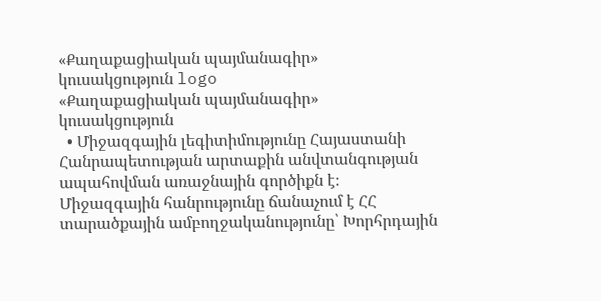«Քաղաքացիական պայմանագիր» կուսակցություն logo
«Քաղաքացիական պայմանագիր» կուսակցություն
  • Միջազգային լեգիտիմությունը Հայաստանի Հանրապետության արտաքին անվտանգության ապահովման առաջնային գործիքն է։ Միջազգային հանրությունը ճանաչում է ՀՀ տարածքային ամբողջականությունը՝ Խորհրդային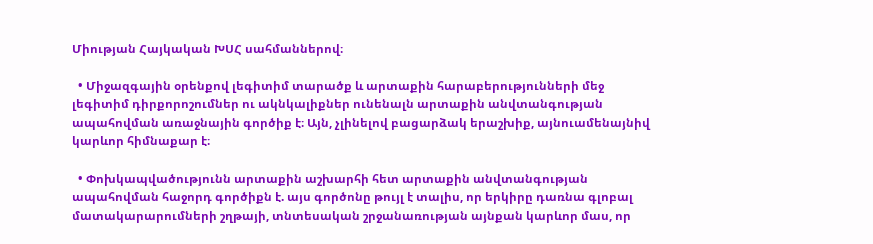Միության Հայկական ԽՍՀ սահմաններով։

  • Միջազգային օրենքով լեգիտիմ տարածք և արտաքին հարաբերությունների մեջ լեգիտիմ դիրքորոշումներ ու ակնկալիքներ ունենալն արտաքին անվտանգության ապահովման առաջնային գործիք է։ Այն, չլինելով բացարձակ երաշխիք, այնուամենայնիվ կարևոր հիմնաքար է։

  • Փոխկապվածությունն արտաքին աշխարհի հետ արտաքին անվտանգության ապահովման հաջորդ գործիքն է. այս գործոնը թույլ է տալիս, որ երկիրը դառնա գլոբալ մատակարարումների շղթայի, տնտեսական շրջանառության այնքան կարևոր մաս, որ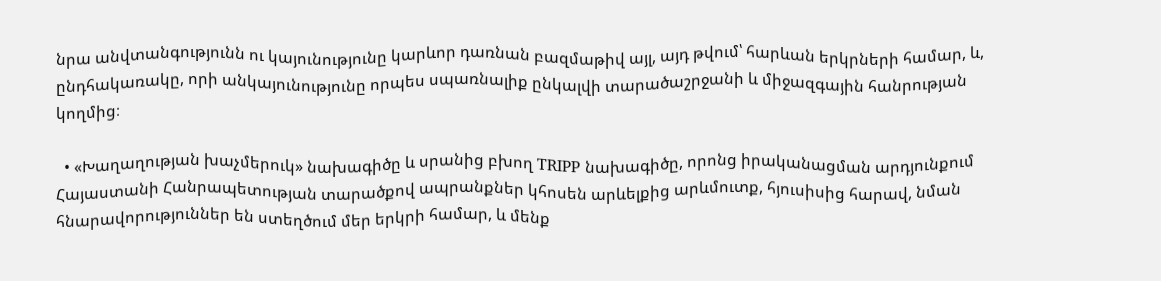նրա անվտանգությունն ու կայունությունը կարևոր դառնան բազմաթիվ այլ, այդ թվում՝ հարևան երկրների համար, և, ընդհակառակը, որի անկայունությունը որպես սպառնալիք ընկալվի տարածաշրջանի և միջազգային հանրության կողմից։

  • «Խաղաղության խաչմերուկ» նախագիծը և սրանից բխող TRIPP նախագիծը, որոնց իրականացման արդյունքում Հայաստանի Հանրապետության տարածքով ապրանքներ կհոսեն արևելքից արևմուտք, հյուսիսից հարավ, նման հնարավորություններ են ստեղծում մեր երկրի համար, և մենք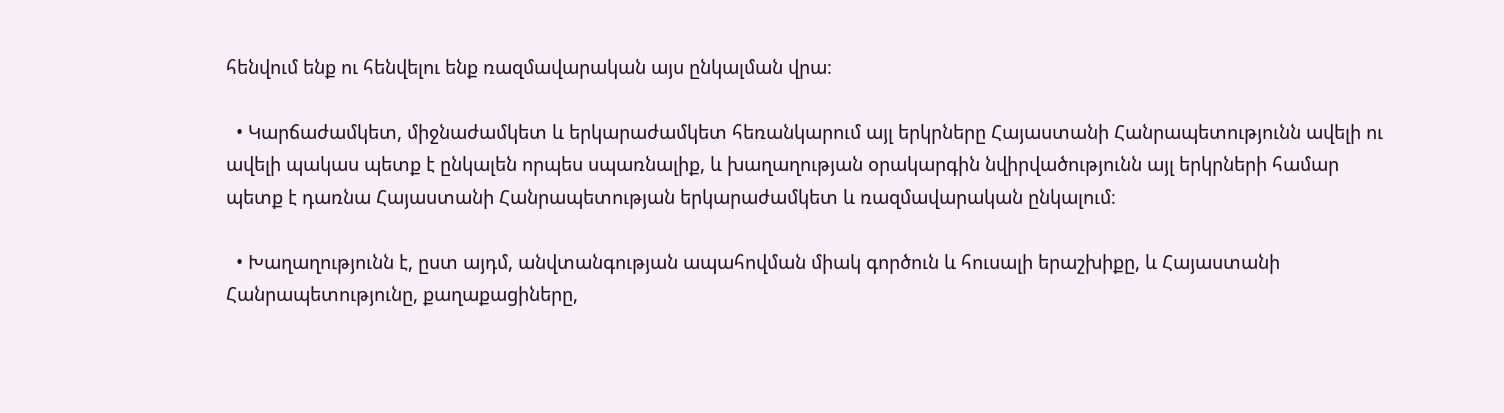հենվում ենք ու հենվելու ենք ռազմավարական այս ընկալման վրա։

  • Կարճաժամկետ, միջնաժամկետ և երկարաժամկետ հեռանկարում այլ երկրները Հայաստանի Հանրապետությունն ավելի ու ավելի պակաս պետք է ընկալեն որպես սպառնալիք, և խաղաղության օրակարգին նվիրվածությունն այլ երկրների համար պետք է դառնա Հայաստանի Հանրապետության երկարաժամկետ և ռազմավարական ընկալում։

  • Խաղաղությունն է, ըստ այդմ, անվտանգության ապահովման միակ գործուն և հուսալի երաշխիքը, և Հայաստանի Հանրապետությունը, քաղաքացիները,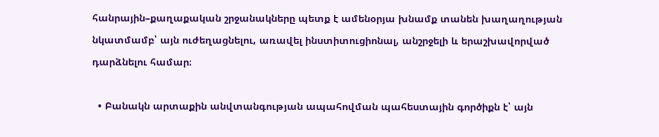հանրային–քաղաքական շրջանակները պետք է ամենօրյա խնամք տանեն խաղաղության նկատմամբ՝ այն ուժեղացնելու, առավել ինստիտուցիոնալ, անշրջելի և երաշխավորված դարձնելու համար։

  • Բանակն արտաքին անվտանգության ապահովման պահեստային գործիքն է՝ այն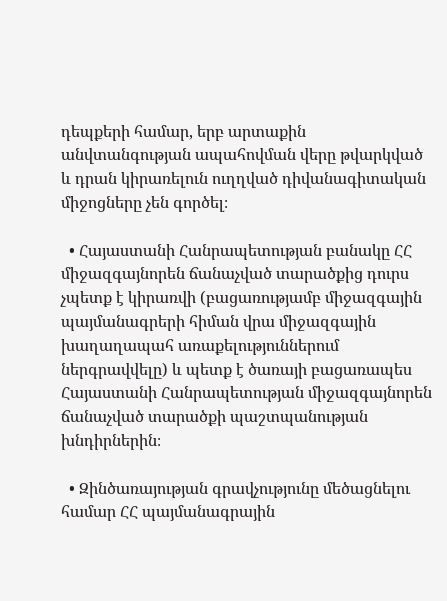դեպքերի համար, երբ արտաքին անվտանգության ապահովման վերը թվարկված և դրան կիրառելուն ուղղված դիվանագիտական միջոցները չեն գործել։

  • Հայաստանի Հանրապետության բանակը ՀՀ միջազգայնորեն ճանաչված տարածքից դուրս չպետք է կիրառվի (բացառությամբ միջազգային պայմանագրերի հիման վրա միջազգային խաղաղապահ առաքելություններում ներգրավվելը) և պետք է ծառայի բացառապես Հայաստանի Հանրապետության միջազգայնորեն ճանաչված տարածքի պաշտպանության խնդիրներին։

  • Զինծառայության գրավչությունը մեծացնելու համար ՀՀ պայմանագրային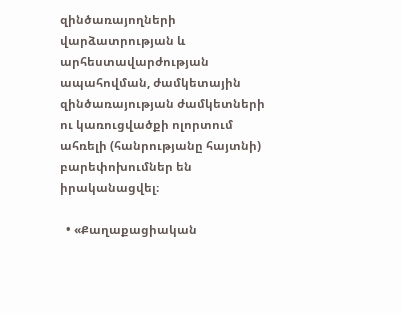զինծառայողների վարձատրության և արհեստավարժության ապահովման, ժամկետային զինծառայության ժամկետների ու կառուցվածքի ոլորտում ահռելի (հանրությանը հայտնի) բարեփոխումներ են իրականացվել։

  • «Քաղաքացիական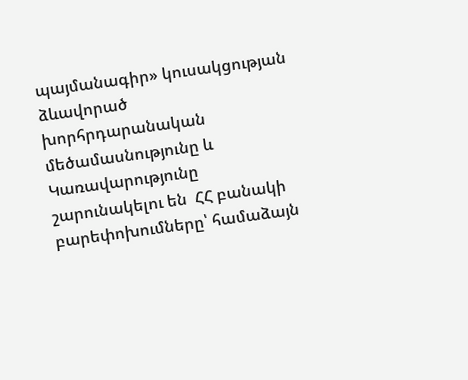պայմանագիր» կուսակցության ձևավորած խորհրդարանական մեծամասնությունը և Կառավարությունը շարունակելու են  ՀՀ բանակի բարեփոխումները՝ համաձայն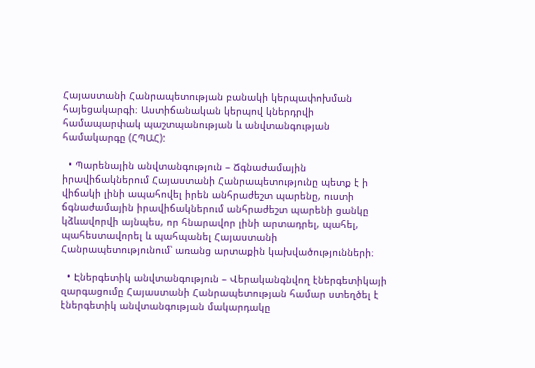Հայաստանի Հանրապետության բանակի կերպափոխման հայեցակարգի։ Աստիճանական կերպով կներդրվի համապարփակ պաշտպանության և անվտանգության համակարգը (ՀՊԱՀ):

  • Պարենային անվտանգություն – Ճգնաժամային իրավիճակներում Հայաստանի Հանրապետությունը պետք է ի վիճակի լինի ապահովել իրեն անհրաժեշտ պարենը, ուստի ճգնաժամային իրավիճակներում անհրաժեշտ պարենի ցանկը կձևավորվի այնպես, որ հնարավոր լինի արտադրել, պահել, պահեստավորել և պահպանել Հայաստանի Հանրապետությունում՝ առանց արտաքին կախվածությունների։

  • Էներգետիկ անվտանգություն – Վերականգնվող էներգետիկայի զարգացումը Հայաստանի Հանրապետության համար ստեղծել է էներգետիկ անվտանգության մակարդակը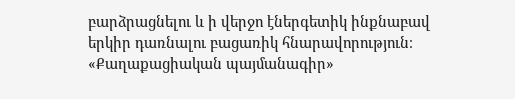բարձրացնելու և ի վերջո էներգետիկ ինքնաբավ երկիր դառնալու բացառիկ հնարավորություն։ «Քաղաքացիական պայմանագիր»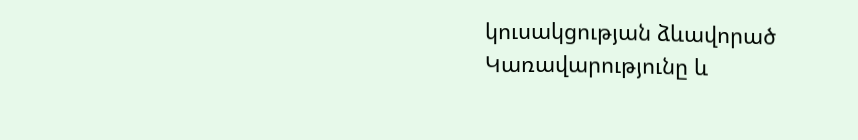կուսակցության ձևավորած Կառավարությունը և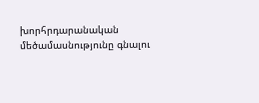խորհրդարանական մեծամասնությունը գնալու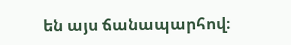են այս ճանապարհով։